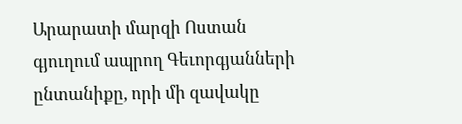Արարատի մարզի Ոստան գյուղում ապրող Գեւորգյանների ընտանիքը, որի մի զավակը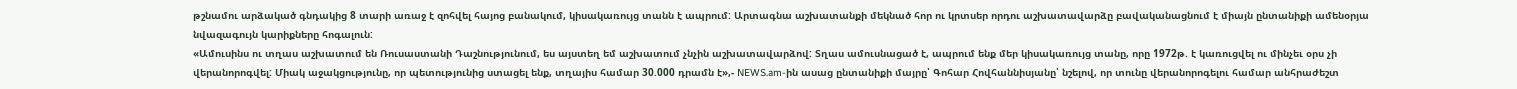թշնամու արձակած գնդակից 8 տարի առաջ է զոհվել հայոց բանակում, կիսակառույց տանն է ապրում: Արտագնա աշխատանքի մեկնած հոր ու կրտսեր որդու աշխատավարձը բավականացնում է միայն ընտանիքի ամենօրյա նվազագույն կարիքները հոգալուն:
«Ամուսինս ու տղաս աշխատում են Ռուսաստանի Դաշնությունում, ես այստեղ եմ աշխատում չնչին աշխատավարձով: Տղաս ամուսնացած է, ապրում ենք մեր կիսակառույց տանը, որը 1972թ. է կառուցվել ու մինչեւ օրս չի վերանորոգվել: Միակ աջակցությունը, որ պետությունից ստացել ենք, տղայիս համար 30.000 դրամն է»,- NEWS.am-ին ասաց ընտանիքի մայրը՝ Գոհար Հովհաննիսյանը՝ նշելով, որ տունը վերանորոգելու համար անհրաժեշտ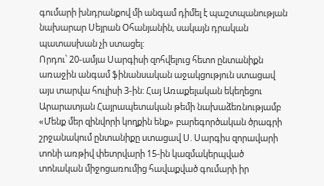գումարի խնդրանքով մի անգամ դիմել է պաշտպանության նախարար Սեյրան Օհանյանին, սակայն դրական պատասխան չի ստացել:
Որդու՝ 20-ամյա Սարգիսի զոհվելուց հետո ընտանիքն առաջին անգամ ֆինանսական աջակցություն ստացավ այս տարվա հուլիսի 3-ին: Հայ Առաքելական եկեղեցու Արարատյան Հայրապետական թեմի նախաձեռնությամբ «Մենք մեր զինվորի կողքին ենք» բարեգործական ծրագրի շրջանակում ընտանիքը ստացավ Ս. Սարգիս զորավարի տոնի առթիվ փետրվարի 15-ին կազմակերպված տոնական միջոցառումից հավաքված գումարի իր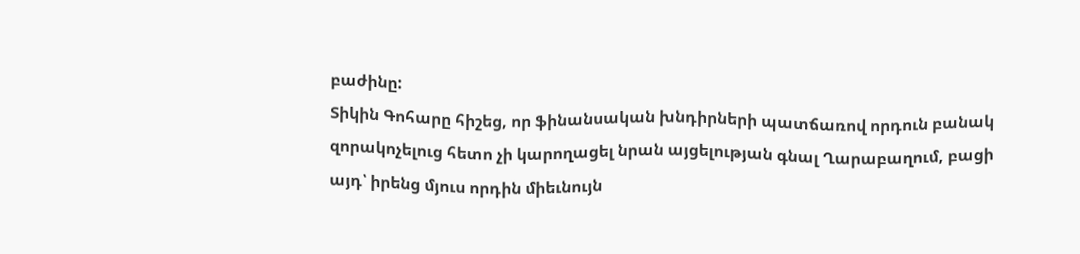բաժինը:
Տիկին Գոհարը հիշեց, որ ֆինանսական խնդիրների պատճառով որդուն բանակ զորակոչելուց հետո չի կարողացել նրան այցելության գնալ Ղարաբաղում, բացի այդ՝ իրենց մյուս որդին միեւնույն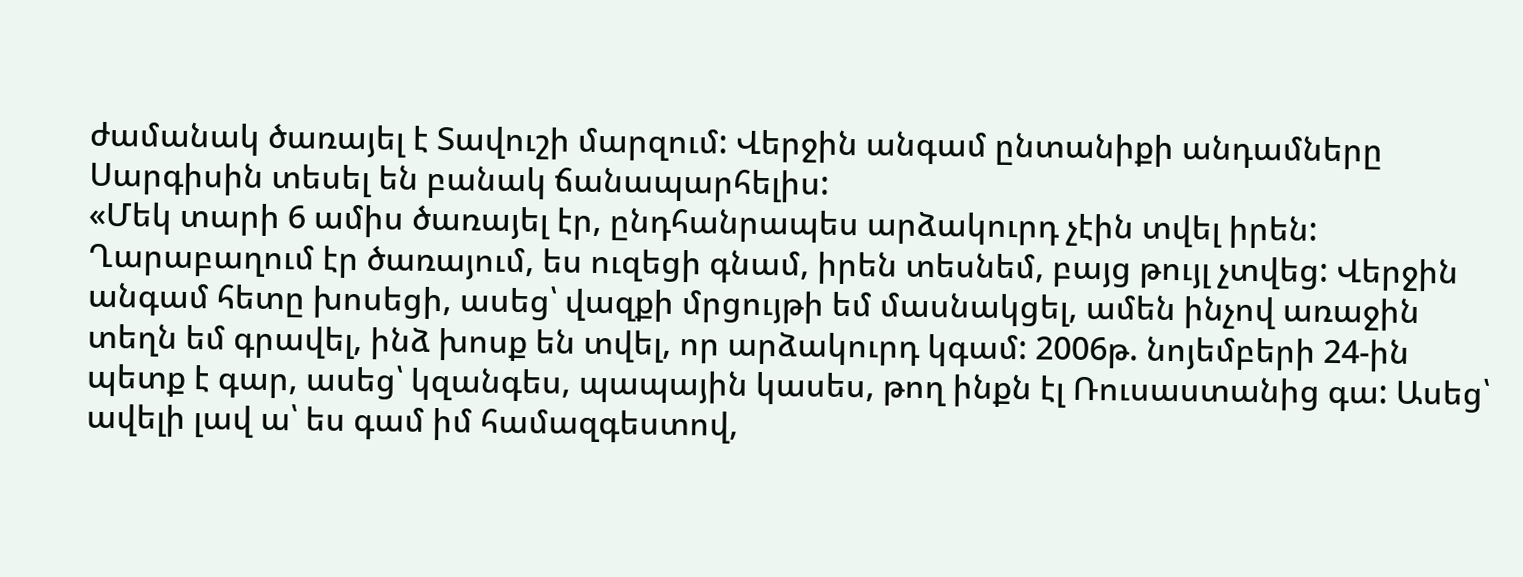ժամանակ ծառայել է Տավուշի մարզում: Վերջին անգամ ընտանիքի անդամները Սարգիսին տեսել են բանակ ճանապարհելիս:
«Մեկ տարի 6 ամիս ծառայել էր, ընդհանրապես արձակուրդ չէին տվել իրեն: Ղարաբաղում էր ծառայում, ես ուզեցի գնամ, իրեն տեսնեմ, բայց թույլ չտվեց: Վերջին անգամ հետը խոսեցի, ասեց՝ վազքի մրցույթի եմ մասնակցել, ամեն ինչով առաջին տեղն եմ գրավել, ինձ խոսք են տվել, որ արձակուրդ կգամ: 2006թ. նոյեմբերի 24-ին պետք է գար, ասեց՝ կզանգես, պապային կասես, թող ինքն էլ Ռուսաստանից գա: Ասեց՝ ավելի լավ ա՝ ես գամ իմ համազգեստով,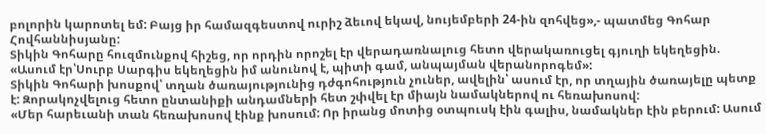բոլորին կարոտել եմ: Բայց իր համազգեստով ուրիշ ձեւով եկավ, նույեմբերի 24-ին զոհվեց»,- պատմեց Գոհար Հովհաննիսյանը:
Տիկին Գոհարը հուզմունքով հիշեց, որ որդին որոշել էր վերադառնալուց հետո վերակառուցել գյուղի եկեղեցին. «Ասում էր՝Սուրբ Սարգիս եկեղեցին իմ անունով է, պիտի գամ, անպայման վերանորոգեմ»:
Տիկին Գոհարի խոսքով՝ տղան ծառայությունից դժգոհություն չուներ, ավելին՝ ասում էր, որ տղային ծառայելը պետք է: Զորակոչվելուց հետո ընտանիքի անդամների հետ շփվել էր միայն նամակներով ու հեռախոսով:
«Մեր հարեւանի տան հեռախոսով էինք խոսում: Որ իրանց մոտից օտպուսկ էին գալիս, նամակներ էին բերում: Ասում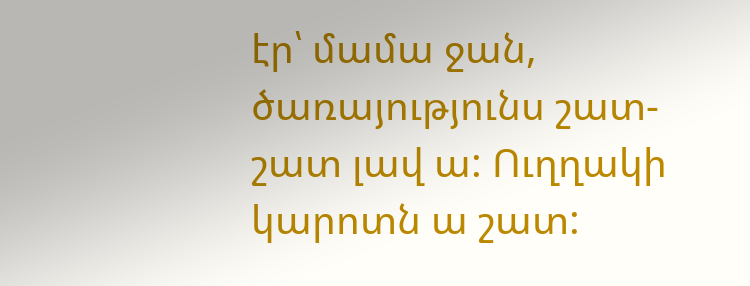էր՝ մամա ջան, ծառայությունս շատ-շատ լավ ա: Ուղղակի կարոտն ա շատ: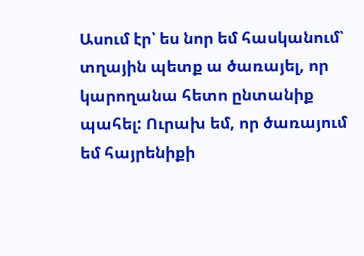Ասում էր՝ ես նոր եմ հասկանում՝ տղային պետք ա ծառայել, որ կարողանա հետո ընտանիք պահել: Ուրախ եմ, որ ծառայում եմ հայրենիքի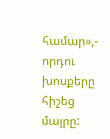համար»,- որդու խոսքերը հիշեց մայրը: